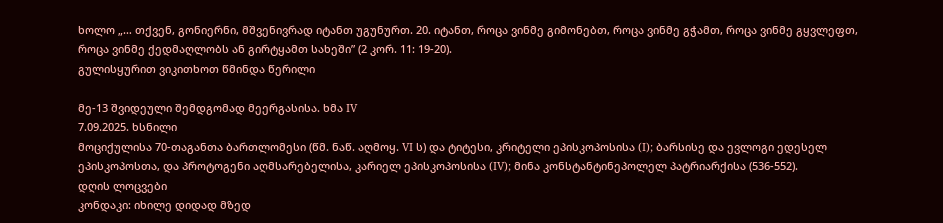ხოლო „… თქვენ, გონიერნი, მშვენივრად იტანთ უგუნურთ. 20. იტანთ, როცა ვინმე გიმონებთ, როცა ვინმე გჭამთ, როცა ვინმე გყვლეფთ, როცა ვინმე ქედმაღლობს ან გირტყამთ სახეში” (2 კორ. 11: 19-20).
გულისყურით ვიკითხოთ წმინდა წერილი

მე-13 შვიდეული შემდგომად მეერგასისა. ხმა IV
7.09.2025. ხსნილი
მოციქულისა 70-თაგანთა ბართლომესი (წმ. ნაწ. აღმოყ. VI ს) და ტიტესი, კრიტელი ეპისკოპოსისა (I); ბარსისე და ევლოგი ედესელ ეპისკოპოსთა, და პროტოგენი აღმსარებელისა, კარიელ ეპისკოპოსისა (IV); მინა კონსტანტინეპოლელ პატრიარქისა (536-552).
დღის ლოცვები
კონდაკი: იხილე დიდად მზედ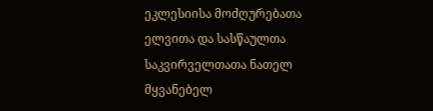ეკლესიისა მოძღურებათა ელვითა და სასწაულთა საკვირველთათა ნათელ მყვანებელ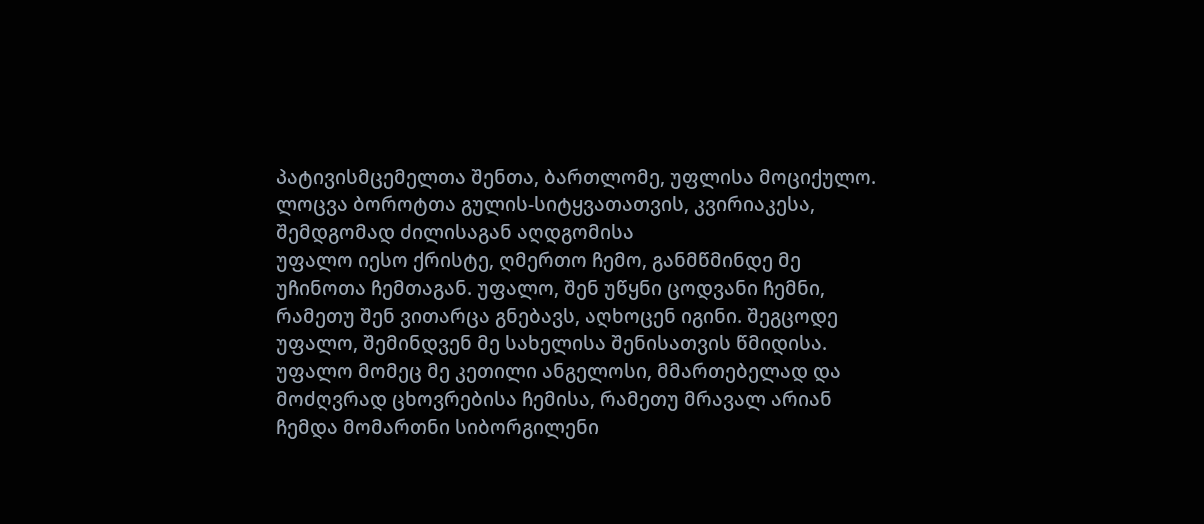პატივისმცემელთა შენთა, ბართლომე, უფლისა მოციქულო.
ლოცვა ბოროტთა გულის-სიტყვათათვის, კვირიაკესა, შემდგომად ძილისაგან აღდგომისა
უფალო იესო ქრისტე, ღმერთო ჩემო, განმწმინდე მე უჩინოთა ჩემთაგან. უფალო, შენ უწყნი ცოდვანი ჩემნი, რამეთუ შენ ვითარცა გნებავს, აღხოცენ იგინი. შეგცოდე უფალო, შემინდვენ მე სახელისა შენისათვის წმიდისა. უფალო მომეც მე კეთილი ანგელოსი, მმართებელად და მოძღვრად ცხოვრებისა ჩემისა, რამეთუ მრავალ არიან ჩემდა მომართნი სიბორგილენი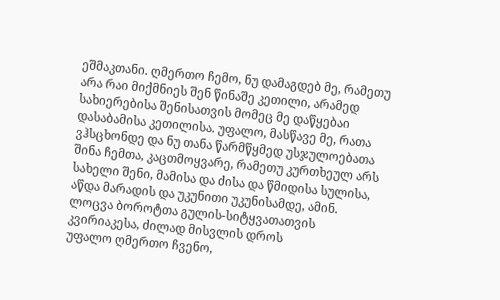ეშმაკთანი. ღმერთო ჩემო, ნუ დამაგდებ მე, რამეთუ არა რაი მიქმნიეს შენ წინაშე კეთილი, არამედ სახიერებისა შენისათვის მომეც მე დაწყებაი დასაბამისა კეთილისა. უფალო, მასწავე მე, რათა ვჰსცხონდე და ნუ თანა წარმწყმედ უსჯულოებათა შინა ჩემთა, კაცთმოყვარე, რამეთუ კურთხეულ არს სახელი შენი, მამისა და ძისა და წმიდისა სულისა, აწდა მარადის და უკუნითი უკუნისამდე, ამინ.
ლოცვა ბოროტთა გულის-სიტყვათათვის კვირიაკესა, ძილად მისვლის დროს
უფალო ღმერთო ჩვენო,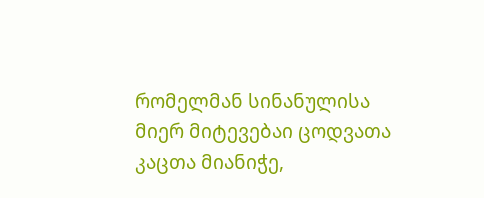რომელმან სინანულისა მიერ მიტევებაი ცოდვათა კაცთა მიანიჭე,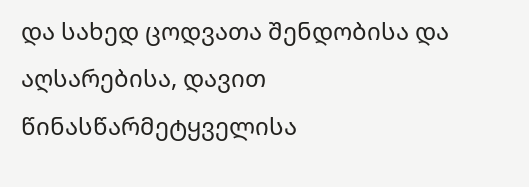და სახედ ცოდვათა შენდობისა და აღსარებისა, დავით წინასწარმეტყველისა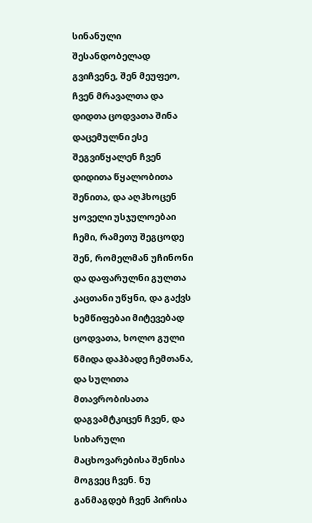სინანული შესანდობელად გვიჩვენე, შენ მეუფეო, ჩვენ მრავალთა და დიდთა ცოდვათა შინა დაცემულნი ესე შეგვიწყალენ ჩვენ დიდითა წყალობითა შენითა, და აღჰხოცენ ყოველი უსჯულოებაი ჩემი, რამეთუ შეგცოდე შენ, რომელმან უჩინონი და დაფარულნი გულთა კაცთანი უწყნი, და გაქვს ხემწიფებაი მიტევებად ცოდვათა, ხოლო გული წმიდა დაჰბადე ჩემთანა, და სულითა მთავრობისათა დაგვამტკიცენ ჩვენ, და სიხარული მაცხოვარებისა შენისა მოგვეც ჩვენ. ნუ განმაგდებ ჩვენ პირისა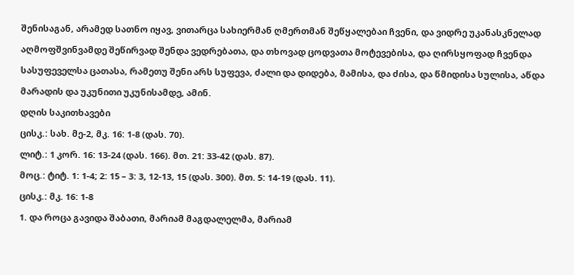შენისაგან, არამედ სათნო იყავ, ვითარცა სახიერმან ღმერთმან შეწყალებაი ჩვენი, და ვიდრე უკანასკნელად აღმოფშვინვამდე შეწირვად შენდა ვედრებათა, და თხოვად ცოდვათა მოტევებისა, და ღირსყოფად ჩვენდა სასუფეველსა ცათასა, რამეთუ შენი არს სუფევა, ძალი და დიდება, მამისა, და ძისა, და წმიდისა სულისა, აწდა მარადის და უკუნითი უკუნისამდე, ამინ.
დღის საკითხავები
ცისკ.: სახ. მე-2, მკ. 16: 1-8 (დას. 70).
ლიტ.: 1 კორ. 16: 13-24 (დას. 166). მთ. 21: 33-42 (დას. 87).
მოც.: ტიტ. 1: 1-4; 2: 15 – 3: 3, 12-13, 15 (დას. 300). მთ. 5: 14-19 (დას. 11).
ცისკ.: მკ. 16: 1-8
1. და როცა გავიდა შაბათი, მარიამ მაგდალელმა, მარიამ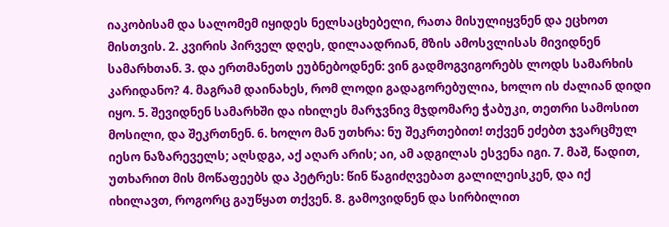იაკობისამ და სალომემ იყიდეს ნელსაცხებელი, რათა მისულიყვნენ და ეცხოთ მისთვის. 2. კვირის პირველ დღეს, დილაადრიან, მზის ამოსვლისას მივიდნენ სამარხთან. 3. და ერთმანეთს ეუბნებოდნენ: ვინ გადმოგვიგორებს ლოდს სამარხის კარიდანო? 4. მაგრამ დაინახეს, რომ ლოდი გადაგორებულია, ხოლო ის ძალიან დიდი იყო. 5. შევიდნენ სამარხში და იხილეს მარჯვნივ მჯდომარე ჭაბუკი, თეთრი სამოსით მოსილი, და შეკრთნენ. 6. ხოლო მან უთხრა: ნუ შეკრთებით! თქვენ ეძებთ ჯვარცმულ იესო ნაზარეველს; აღსდგა, აქ აღარ არის; აი, ამ ადგილას ესვენა იგი. 7. მაშ, წადით, უთხარით მის მოწაფეებს და პეტრეს: წინ წაგიძღვებათ გალილეისკენ, და იქ იხილავთ, როგორც გაუწყათ თქვენ. 8. გამოვიდნენ და სირბილით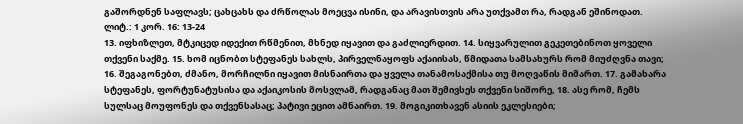გაშორდნენ საფლავს; ცახცახს და ძრწოლას მოეცვა ისინი, და არავისთვის არა უთქვამთ რა, რადგან ეშინოდათ.
ლიტ.: 1 კორ. 16: 13-24
13. იფხიზლეთ, მტკიცედ იდექით რწმენით, მხნედ იყავით და გაძლიერდით. 14. სიყვარულით გეკეთებინოთ ყოველი თქვენი საქმე. 15. ხომ იცნობთ სტეფანეს სახლს, პირველნაყოფს აქაიისას, წმიდათა სამსახურს რომ მიუძღვნა თავი; 16. შეგაგონებთ, ძმანო, მორჩილნი იყავით მისნაირთა და ყველა თანამოსაქმისა თუ მოღვაწის მიმართ. 17. გამახარა სტეფანეს, ფორტუნატუსისა და აქაიკოსის მოსვლამ, რადგანაც მათ შემივსეს თქვენი სიშორე, 18. ასე რომ, ჩემს სულსაც მოუფონეს და თქვენსასაც; პატივი ეცით ამნაირთ. 19. მოგიკითხავენ ასიის ეკლესიები;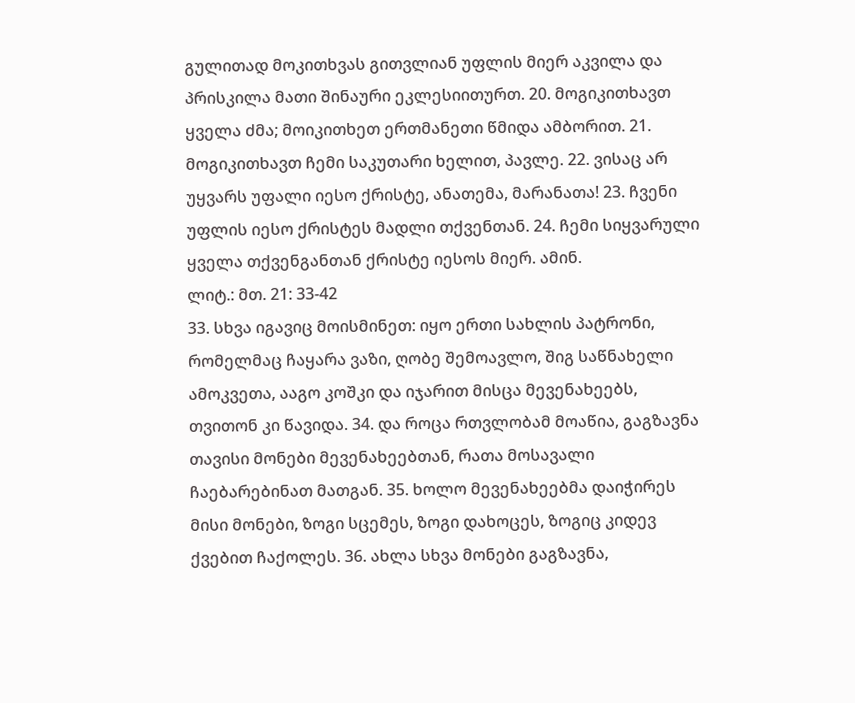გულითად მოკითხვას გითვლიან უფლის მიერ აკვილა და პრისკილა მათი შინაური ეკლესიითურთ. 20. მოგიკითხავთ ყველა ძმა; მოიკითხეთ ერთმანეთი წმიდა ამბორით. 21. მოგიკითხავთ ჩემი საკუთარი ხელით, პავლე. 22. ვისაც არ უყვარს უფალი იესო ქრისტე, ანათემა, მარანათა! 23. ჩვენი უფლის იესო ქრისტეს მადლი თქვენთან. 24. ჩემი სიყვარული ყველა თქვენგანთან ქრისტე იესოს მიერ. ამინ.
ლიტ.: მთ. 21: 33-42
33. სხვა იგავიც მოისმინეთ: იყო ერთი სახლის პატრონი, რომელმაც ჩაყარა ვაზი, ღობე შემოავლო, შიგ საწნახელი ამოკვეთა, ააგო კოშკი და იჯარით მისცა მევენახეებს, თვითონ კი წავიდა. 34. და როცა რთვლობამ მოაწია, გაგზავნა თავისი მონები მევენახეებთან, რათა მოსავალი ჩაებარებინათ მათგან. 35. ხოლო მევენახეებმა დაიჭირეს მისი მონები, ზოგი სცემეს, ზოგი დახოცეს, ზოგიც კიდევ ქვებით ჩაქოლეს. 36. ახლა სხვა მონები გაგზავნა,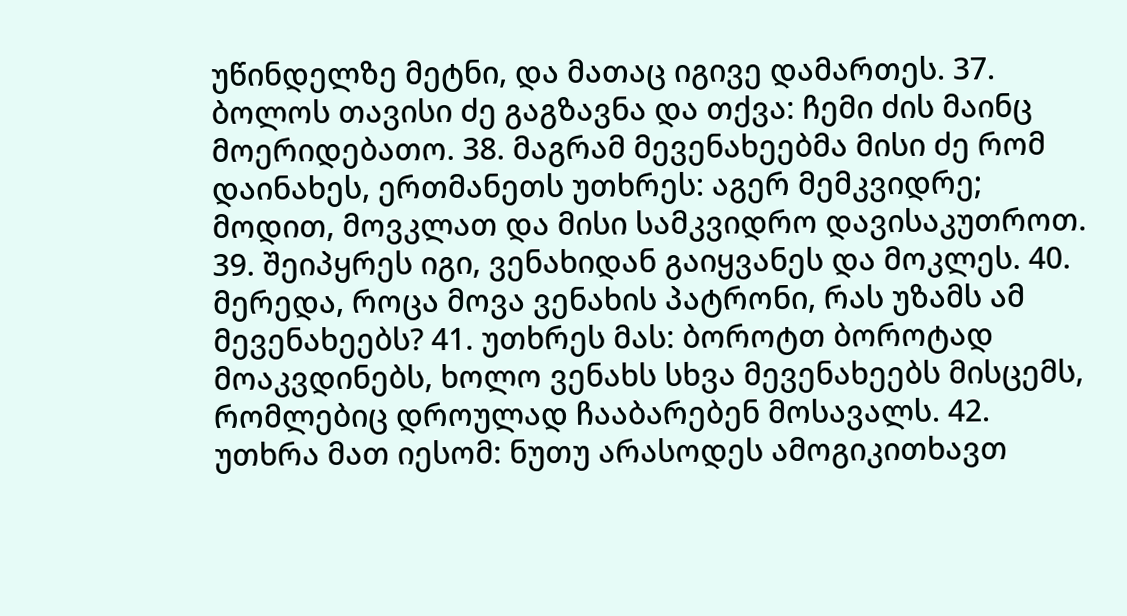უწინდელზე მეტნი, და მათაც იგივე დამართეს. 37. ბოლოს თავისი ძე გაგზავნა და თქვა: ჩემი ძის მაინც მოერიდებათო. 38. მაგრამ მევენახეებმა მისი ძე რომ დაინახეს, ერთმანეთს უთხრეს: აგერ მემკვიდრე; მოდით, მოვკლათ და მისი სამკვიდრო დავისაკუთროთ. 39. შეიპყრეს იგი, ვენახიდან გაიყვანეს და მოკლეს. 40. მერედა, როცა მოვა ვენახის პატრონი, რას უზამს ამ მევენახეებს? 41. უთხრეს მას: ბოროტთ ბოროტად მოაკვდინებს, ხოლო ვენახს სხვა მევენახეებს მისცემს, რომლებიც დროულად ჩააბარებენ მოსავალს. 42. უთხრა მათ იესომ: ნუთუ არასოდეს ამოგიკითხავთ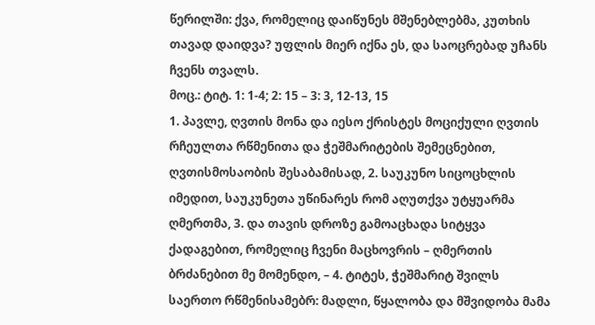წერილში: ქვა, რომელიც დაიწუნეს მშენებლებმა, კუთხის თავად დაიდვა? უფლის მიერ იქნა ეს, და საოცრებად უჩანს ჩვენს თვალს.
მოც.: ტიტ. 1: 1-4; 2: 15 – 3: 3, 12-13, 15
1. პავლე, ღვთის მონა და იესო ქრისტეს მოციქული ღვთის რჩეულთა რწმენითა და ჭეშმარიტების შემეცნებით, ღვთისმოსაობის შესაბამისად, 2. საუკუნო სიცოცხლის იმედით, საუკუნეთა უწინარეს რომ აღუთქვა უტყუარმა ღმერთმა, 3. და თავის დროზე გამოაცხადა სიტყვა ქადაგებით, რომელიც ჩვენი მაცხოვრის – ღმერთის ბრძანებით მე მომენდო, – 4. ტიტეს, ჭეშმარიტ შვილს საერთო რწმენისამებრ: მადლი, წყალობა და მშვიდობა მამა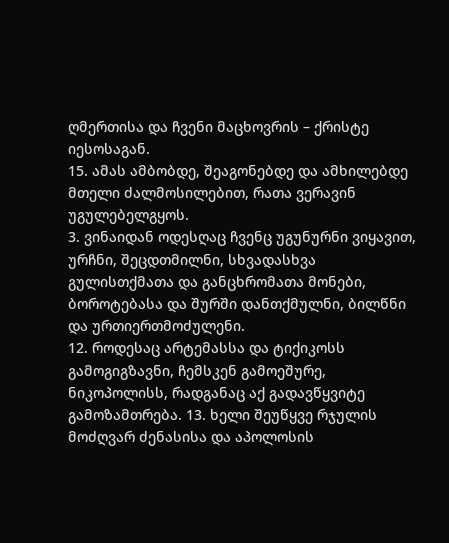ღმერთისა და ჩვენი მაცხოვრის – ქრისტე იესოსაგან.
15. ამას ამბობდე, შეაგონებდე და ამხილებდე მთელი ძალმოსილებით, რათა ვერავინ უგულებელგყოს.
3. ვინაიდან ოდესღაც ჩვენც უგუნურნი ვიყავით, ურჩნი, შეცდთმილნი, სხვადასხვა გულისთქმათა და განცხრომათა მონები, ბოროტებასა და შურში დანთქმულნი, ბილწნი და ურთიერთმოძულენი.
12. როდესაც არტემასსა და ტიქიკოსს გამოგიგზავნი, ჩემსკენ გამოეშურე, ნიკოპოლისს, რადგანაც აქ გადავწყვიტე გამოზამთრება. 13. ხელი შეუწყვე რჯულის მოძღვარ ძენასისა და აპოლოსის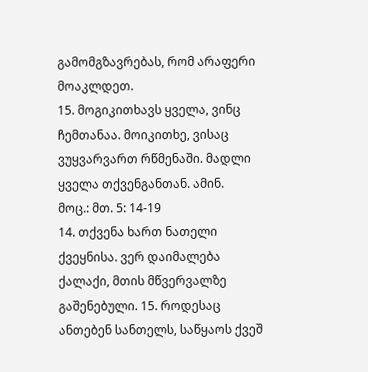გამომგზავრებას, რომ არაფერი მოაკლდეთ.
15. მოგიკითხავს ყველა, ვინც ჩემთანაა. მოიკითხე, ვისაც ვუყვარვართ რწმენაში. მადლი ყველა თქვენგანთან. ამინ.
მოც.: მთ. 5: 14-19
14. თქვენა ხართ ნათელი ქვეყნისა. ვერ დაიმალება ქალაქი, მთის მწვერვალზე გაშენებული. 15. როდესაც ანთებენ სანთელს, საწყაოს ქვეშ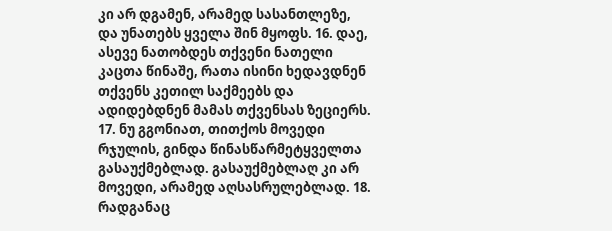კი არ დგამენ, არამედ სასანთლეზე, და უნათებს ყველა შინ მყოფს. 16. დაე, ასევე ნათობდეს თქვენი ნათელი კაცთა წინაშე, რათა ისინი ხედავდნენ თქვენს კეთილ საქმეებს და ადიდებდნენ მამას თქვენსას ზეციერს. 17. ნუ გგონიათ, თითქოს მოვედი რჯულის, გინდა წინასწარმეტყველთა გასაუქმებლად. გასაუქმებლაღ კი არ მოვედი, არამედ აღსასრულებლად. 18. რადგანაც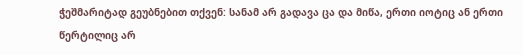ჭეშმარიტად გეუბნებით თქვენ: სანამ არ გადავა ცა და მიწა, ერთი იოტიც ან ერთი წერტილიც არ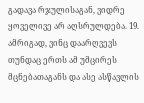გადავა რჯულისაგან, ვიდრე ყოველივე არ აღსრულდება. 19. ამრიგად, ვინც დაარღვევს თუნდაც ერთს ამ უმცირეს მცნებათაგანს და ასე ასწავლის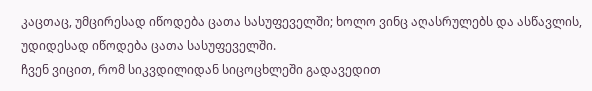კაცთაც, უმცირესად იწოდება ცათა სასუფეველში; ხოლო ვინც აღასრულებს და ასწავლის, უდიდესად იწოდება ცათა სასუფეველში.
ჩვენ ვიცით, რომ სიკვდილიდან სიცოცხლეში გადავედით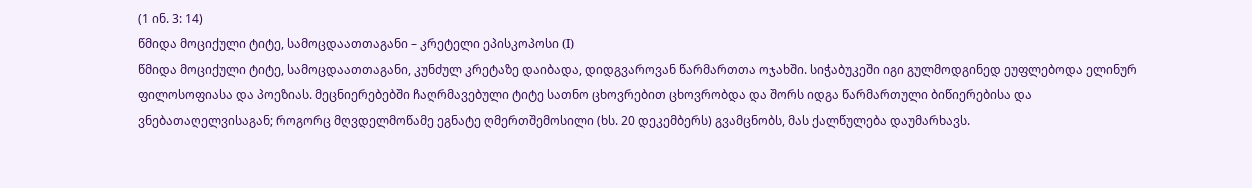(1 ინ. 3: 14)
წმიდა მოციქული ტიტე, სამოცდაათთაგანი – კრეტელი ეპისკოპოსი (I)
წმიდა მოციქული ტიტე, სამოცდაათთაგანი, კუნძულ კრეტაზე დაიბადა, დიდგვაროვან წარმართთა ოჯახში. სიჭაბუკეში იგი გულმოდგინედ ეუფლებოდა ელინურ ფილოსოფიასა და პოეზიას. მეცნიერებებში ჩაღრმავებული ტიტე სათნო ცხოვრებით ცხოვრობდა და შორს იდგა წარმართული ბიწიერებისა და ვნებათაღელვისაგან; როგორც მღვდელმოწამე ეგნატე ღმერთშემოსილი (ხს. 20 დეკემბერს) გვამცნობს, მას ქალწულება დაუმარხავს.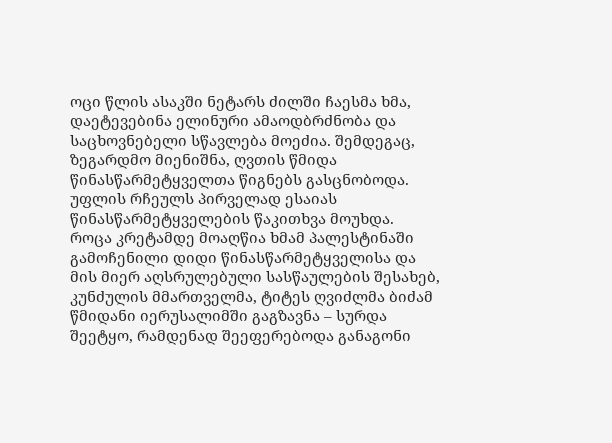ოცი წლის ასაკში ნეტარს ძილში ჩაესმა ხმა, დაეტევებინა ელინური ამაოდბრძნობა და საცხოვნებელი სწავლება მოეძია. შემდეგაც, ზეგარდმო მიენიშნა, ღვთის წმიდა წინასწარმეტყველთა წიგნებს გასცნობოდა. უფლის რჩეულს პირველად ესაიას წინასწარმეტყველების წაკითხვა მოუხდა.
როცა კრეტამდე მოაღწია ხმამ პალესტინაში გამოჩენილი დიდი წინასწარმეტყველისა და მის მიერ აღსრულებული სასწაულების შესახებ, კუნძულის მმართველმა, ტიტეს ღვიძლმა ბიძამ წმიდანი იერუსალიმში გაგზავნა – სურდა შეეტყო, რამდენად შეეფერებოდა განაგონი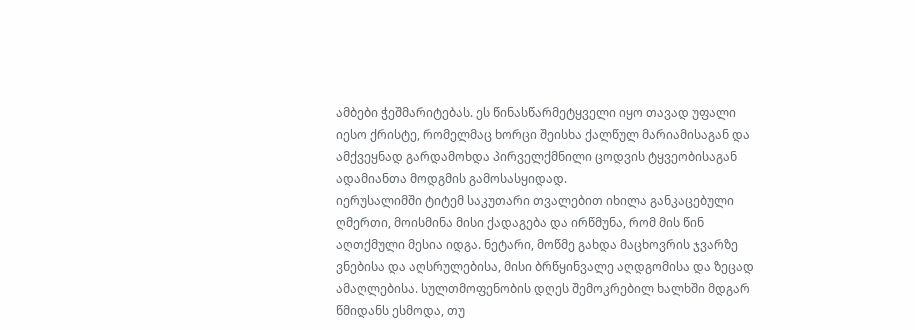ამბები ჭეშმარიტებას. ეს წინასწარმეტყველი იყო თავად უფალი იესო ქრისტე, რომელმაც ხორცი შეისხა ქალწულ მარიამისაგან და ამქვეყნად გარდამოხდა პირველქმნილი ცოდვის ტყვეობისაგან ადამიანთა მოდგმის გამოსასყიდად.
იერუსალიმში ტიტემ საკუთარი თვალებით იხილა განკაცებული ღმერთი, მოისმინა მისი ქადაგება და ირწმუნა, რომ მის წინ აღთქმული მესია იდგა. ნეტარი, მოწმე გახდა მაცხოვრის ჯვარზე ვნებისა და აღსრულებისა, მისი ბრწყინვალე აღდგომისა და ზეცად ამაღლებისა. სულთმოფენობის დღეს შემოკრებილ ხალხში მდგარ წმიდანს ესმოდა, თუ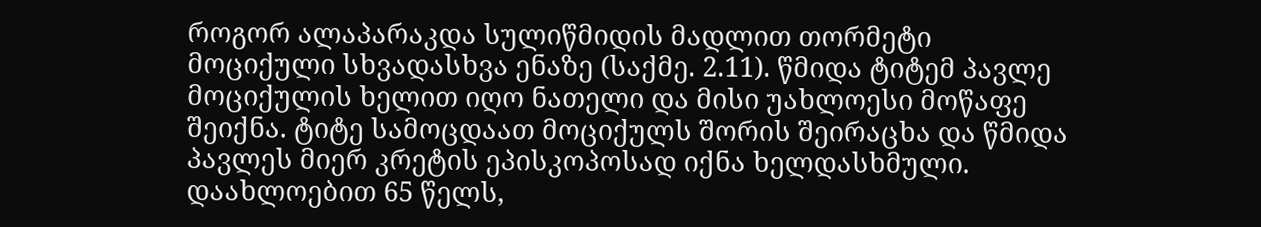როგორ ალაპარაკდა სულიწმიდის მადლით თორმეტი მოციქული სხვადასხვა ენაზე (საქმე. 2.11). წმიდა ტიტემ პავლე მოციქულის ხელით იღო ნათელი და მისი უახლოესი მოწაფე შეიქნა. ტიტე სამოცდაათ მოციქულს შორის შეირაცხა და წმიდა პავლეს მიერ კრეტის ეპისკოპოსად იქნა ხელდასხმული. დაახლოებით 65 წელს,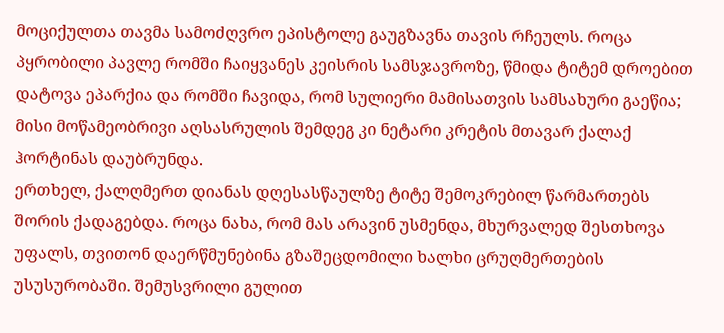მოციქულთა თავმა სამოძღვრო ეპისტოლე გაუგზავნა თავის რჩეულს. როცა პყრობილი პავლე რომში ჩაიყვანეს კეისრის სამსჯავროზე, წმიდა ტიტემ დროებით დატოვა ეპარქია და რომში ჩავიდა, რომ სულიერი მამისათვის სამსახური გაეწია; მისი მოწამეობრივი აღსასრულის შემდეგ კი ნეტარი კრეტის მთავარ ქალაქ ჰორტინას დაუბრუნდა.
ერთხელ, ქალღმერთ დიანას დღესასწაულზე ტიტე შემოკრებილ წარმართებს შორის ქადაგებდა. როცა ნახა, რომ მას არავინ უსმენდა, მხურვალედ შესთხოვა უფალს, თვითონ დაერწმუნებინა გზაშეცდომილი ხალხი ცრუღმერთების უსუსურობაში. შემუსვრილი გულით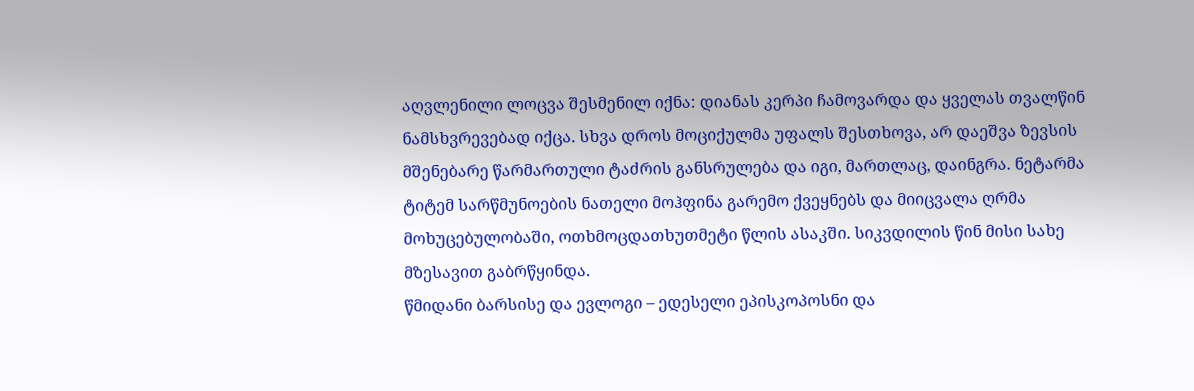აღვლენილი ლოცვა შესმენილ იქნა: დიანას კერპი ჩამოვარდა და ყველას თვალწინ ნამსხვრევებად იქცა. სხვა დროს მოციქულმა უფალს შესთხოვა, არ დაეშვა ზევსის მშენებარე წარმართული ტაძრის განსრულება და იგი, მართლაც, დაინგრა. ნეტარმა ტიტემ სარწმუნოების ნათელი მოჰფინა გარემო ქვეყნებს და მიიცვალა ღრმა მოხუცებულობაში, ოთხმოცდათხუთმეტი წლის ასაკში. სიკვდილის წინ მისი სახე მზესავით გაბრწყინდა.
წმიდანი ბარსისე და ევლოგი – ედესელი ეპისკოპოსნი და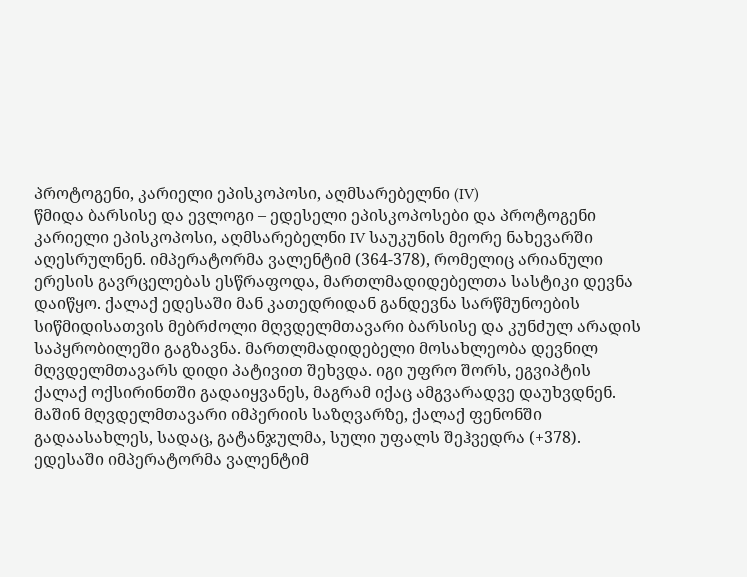პროტოგენი, კარიელი ეპისკოპოსი, აღმსარებელნი (IV)
წმიდა ბარსისე და ევლოგი – ედესელი ეპისკოპოსები და პროტოგენი კარიელი ეპისკოპოსი, აღმსარებელნი IV საუკუნის მეორე ნახევარში აღესრულნენ. იმპერატორმა ვალენტიმ (364-378), რომელიც არიანული ერესის გავრცელებას ესწრაფოდა, მართლმადიდებელთა სასტიკი დევნა დაიწყო. ქალაქ ედესაში მან კათედრიდან განდევნა სარწმუნოების სიწმიდისათვის მებრძოლი მღვდელმთავარი ბარსისე და კუნძულ არადის საპყრობილეში გაგზავნა. მართლმადიდებელი მოსახლეობა დევნილ მღვდელმთავარს დიდი პატივით შეხვდა. იგი უფრო შორს, ეგვიპტის ქალაქ ოქსირინთში გადაიყვანეს, მაგრამ იქაც ამგვარადვე დაუხვდნენ. მაშინ მღვდელმთავარი იმპერიის საზღვარზე, ქალაქ ფენონში გადაასახლეს, სადაც, გატანჯულმა, სული უფალს შეჰვედრა (+378).
ედესაში იმპერატორმა ვალენტიმ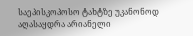საეპისკოპოსო ტახტზე უკანონოდ აღასაყდრა არიანელი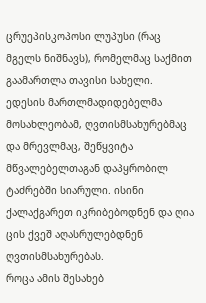ცრუეპისკოპოსი ლუპუსი (რაც მგელს ნიშნავს), რომელმაც საქმით გაამართლა თავისი სახელი. ედესის მართლმადიდებელმა მოსახლეობამ, ღვთისმსახურებმაც და მრევლმაც, შეწყვიტა მწვალებელთაგან დაპყრობილ ტაძრებში სიარული. ისინი ქალაქგარეთ იკრიბებოდნენ და ღია ცის ქვეშ აღასრულებდნენ ღვთისმსახურებას.
როცა ამის შესახებ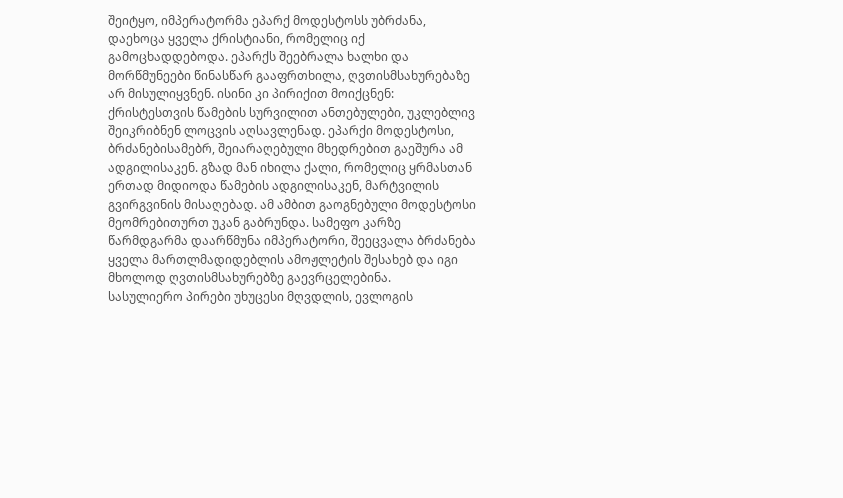შეიტყო, იმპერატორმა ეპარქ მოდესტოსს უბრძანა, დაეხოცა ყველა ქრისტიანი, რომელიც იქ გამოცხადდებოდა. ეპარქს შეებრალა ხალხი და მორწმუნეები წინასწარ გააფრთხილა, ღვთისმსახურებაზე არ მისულიყვნენ. ისინი კი პირიქით მოიქცნენ: ქრისტესთვის წამების სურვილით ანთებულები, უკლებლივ შეიკრიბნენ ლოცვის აღსავლენად. ეპარქი მოდესტოსი, ბრძანებისამებრ, შეიარაღებული მხედრებით გაეშურა ამ ადგილისაკენ. გზად მან იხილა ქალი, რომელიც ყრმასთან ერთად მიდიოდა წამების ადგილისაკენ, მარტვილის გვირგვინის მისაღებად. ამ ამბით გაოგნებული მოდესტოსი მეომრებითურთ უკან გაბრუნდა. სამეფო კარზე წარმდგარმა დაარწმუნა იმპერატორი, შეეცვალა ბრძანება ყველა მართლმადიდებლის ამოჟლეტის შესახებ და იგი მხოლოდ ღვთისმსახურებზე გაევრცელებინა.
სასულიერო პირები უხუცესი მღვდლის, ევლოგის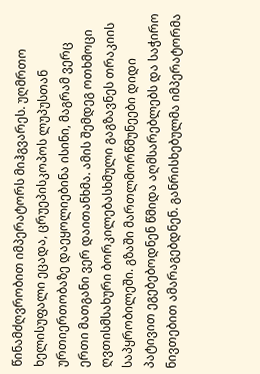წინამძღვრობით იმპერატორს მიჰგვარეს. უღმრთო ხელისუფალი ეცადა, ცრუეპისკოპოს ლუპუსთან ურთიერთობაზე დაეყოლიებინა ისინი, მაგრამ ვერც ერთი მათგანი ვერ დაითანხმა. ამის შემდეგ ოთხმოცი ღვთისმსახური ბორკილებასხმული გაგზავნეს თრაკიის საპყრობილეში. გზაში მართლმორწმუნეები დიდი პატივით ეგებებოდნენ წმიდა აღმსარებლებს და საჭირო ნივთებით ამარაგებდნენ. განრისხებულმა იმპერატორმა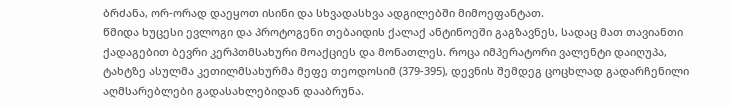ბრძანა, ორ-ორად დაეყოთ ისინი და სხვადასხვა ადგილებში მიმოეფანტათ.
წმიდა ხუცესი ევლოგი და პროტოგენი თებაიდის ქალაქ ანტინოეში გაგზავნეს, სადაც მათ თავიანთი ქადაგებით ბევრი კერპთმსახური მოაქციეს და მონათლეს. როცა იმპერატორი ვალენტი დაიღუპა, ტახტზე ასულმა კეთილმსახურმა მეფე თეოდოსიმ (379-395), დევნის შემდეგ ცოცხლად გადარჩენილი აღმსარებლები გადასახლებიდან დააბრუნა.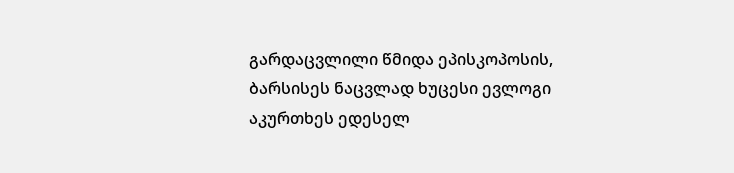გარდაცვლილი წმიდა ეპისკოპოსის, ბარსისეს ნაცვლად ხუცესი ევლოგი აკურთხეს ედესელ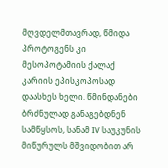მღვდელმთავრად, წმიდა პროტოგენს კი მესოპოტამიის ქალაქ კარიის ეპისკოპოსად დაასხეს ხელი. წმინდანები ბრძნულად განაგებდნენ სამწყსოს, სანამ IV საუკუნის მიწურულს მშვიდობით არ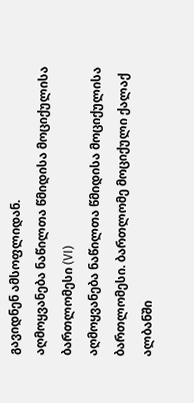გავიდნენ ამსოფლიდან.
აღმოყვანება ნაწილთა წმიდისა მოციქულისა ბართლომესი (VI)
აღმოყვანება ნაწილთა წმიდისა მოციქულისა ბართლომესი. ბართლომე მოციქული ქალაქ ალბანში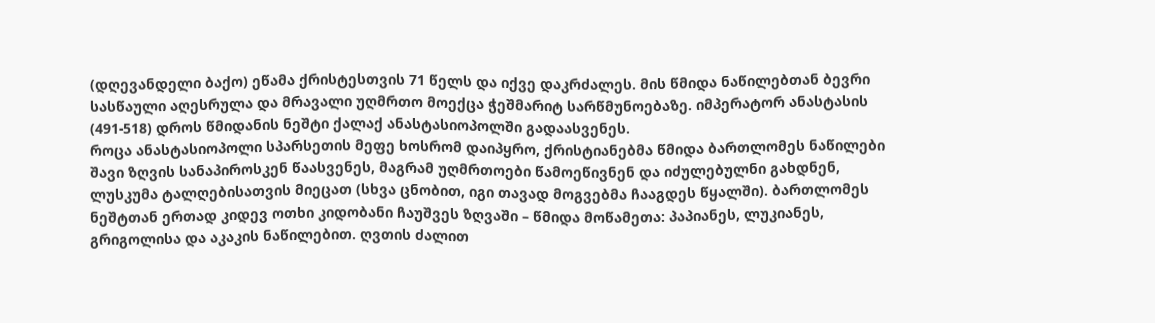(დღევანდელი ბაქო) ეწამა ქრისტესთვის 71 წელს და იქვე დაკრძალეს. მის წმიდა ნაწილებთან ბევრი სასწაული აღესრულა და მრავალი უღმრთო მოექცა ჭეშმარიტ სარწმუნოებაზე. იმპერატორ ანასტასის (491-518) დროს წმიდანის ნეშტი ქალაქ ანასტასიოპოლში გადაასვენეს.
როცა ანასტასიოპოლი სპარსეთის მეფე ხოსრომ დაიპყრო, ქრისტიანებმა წმიდა ბართლომეს ნაწილები შავი ზღვის სანაპიროსკენ წაასვენეს, მაგრამ უღმრთოები წამოეწივნენ და იძულებულნი გახდნენ, ლუსკუმა ტალღებისათვის მიეცათ (სხვა ცნობით, იგი თავად მოგვებმა ჩააგდეს წყალში). ბართლომეს ნეშტთან ერთად კიდევ ოთხი კიდობანი ჩაუშვეს ზღვაში – წმიდა მოწამეთა: პაპიანეს, ლუკიანეს, გრიგოლისა და აკაკის ნაწილებით. ღვთის ძალით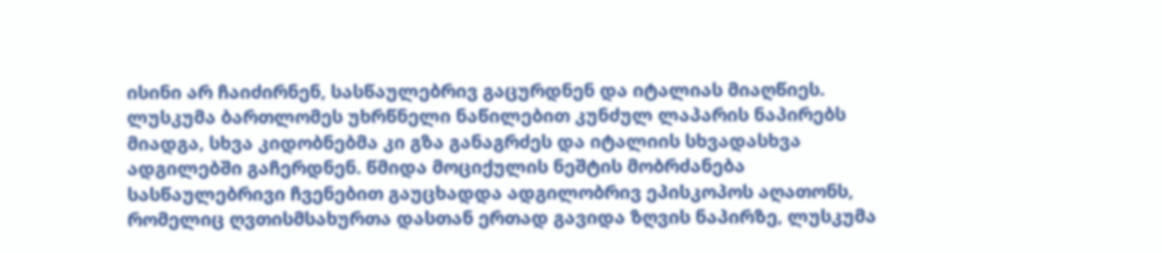ისინი არ ჩაიძირნენ, სასწაულებრივ გაცურდნენ და იტალიას მიაღწიეს. ლუსკუმა ბართლომეს უხრწნელი ნაწილებით კუნძულ ლაპარის ნაპირებს მიადგა, სხვა კიდობნებმა კი გზა განაგრძეს და იტალიის სხვადასხვა ადგილებში გაჩერდნენ. წმიდა მოციქულის ნეშტის მობრძანება სასწაულებრივი ჩვენებით გაუცხადდა ადგილობრივ ეპისკოპოს აღათონს, რომელიც ღვთისმსახურთა დასთან ერთად გავიდა ზღვის ნაპირზე, ლუსკუმა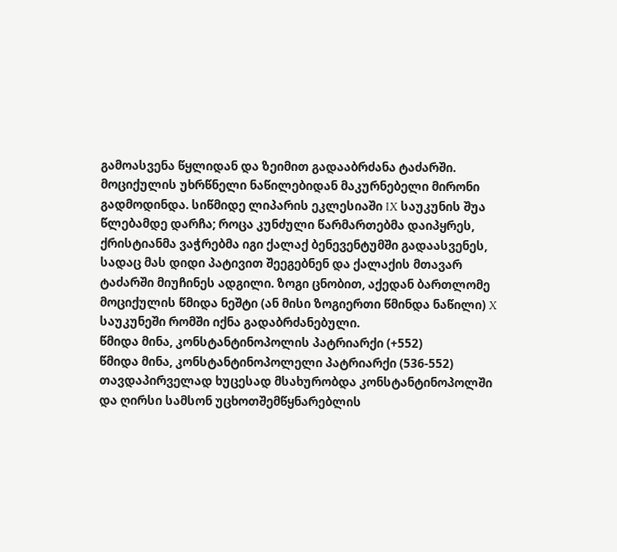გამოასვენა წყლიდან და ზეიმით გადააბრძანა ტაძარში. მოციქულის უხრწნელი ნაწილებიდან მაკურნებელი მირონი გადმოდინდა. სიწმიდე ლიპარის ეკლესიაში IX საუკუნის შუა წლებამდე დარჩა; როცა კუნძული წარმართებმა დაიპყრეს, ქრისტიანმა ვაჭრებმა იგი ქალაქ ბენევენტუმში გადაასვენეს, სადაც მას დიდი პატივით შეეგებნენ და ქალაქის მთავარ ტაძარში მიუჩინეს ადგილი. ზოგი ცნობით, აქედან ბართლომე მოციქულის წმიდა ნეშტი (ან მისი ზოგიერთი წმინდა ნაწილი) X საუკუნეში რომში იქნა გადაბრძანებული.
წმიდა მინა, კონსტანტინოპოლის პატრიარქი (+552)
წმიდა მინა, კონსტანტინოპოლელი პატრიარქი (536-552) თავდაპირველად ხუცესად მსახურობდა კონსტანტინოპოლში და ღირსი სამსონ უცხოთშემწყნარებლის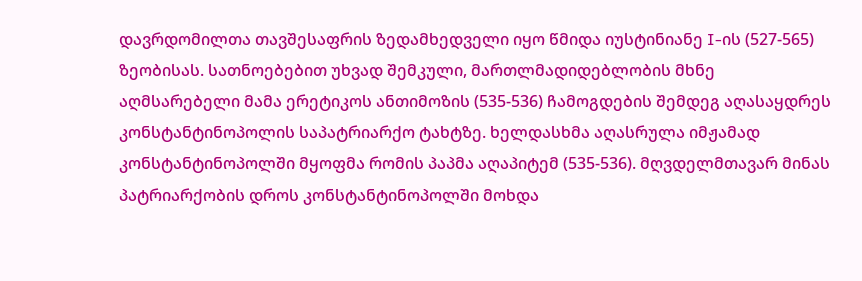დავრდომილთა თავშესაფრის ზედამხედველი იყო წმიდა იუსტინიანე I-ის (527-565) ზეობისას. სათნოებებით უხვად შემკული, მართლმადიდებლობის მხნე აღმსარებელი მამა ერეტიკოს ანთიმოზის (535-536) ჩამოგდების შემდეგ აღასაყდრეს კონსტანტინოპოლის საპატრიარქო ტახტზე. ხელდასხმა აღასრულა იმჟამად კონსტანტინოპოლში მყოფმა რომის პაპმა აღაპიტემ (535-536). მღვდელმთავარ მინას პატრიარქობის დროს კონსტანტინოპოლში მოხდა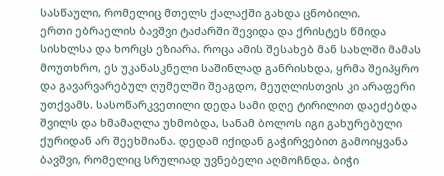სასწაული, რომელიც მთელს ქალაქში გახდა ცნობილი.
ერთი ებრაელის ბავშვი ტაძარში შევიდა და ქრისტეს წმიდა სისხლსა და ხორცს ეზიარა. როცა ამის შესახებ მან სახლში მამას მოუთხრო, ეს უკანასკნელი საშინლად განრისხდა, ყრმა შეიპყრო და გავარვარებულ ღუმელში შეაგდო, მეუღლისთვის კი არაფერი უთქვამს. სასოწარკვეთილი დედა სამი დღე ტირილით დაეძებდა შვილს და ხმამაღლა უხმობდა, სანამ ბოლოს იგი გახურებული ქურიდან არ შეეხმიანა. დედამ იქიდან გაჭირვებით გამოიყვანა ბავშვი, რომელიც სრულიად უვნებელი აღმოჩნდა. ბიჭი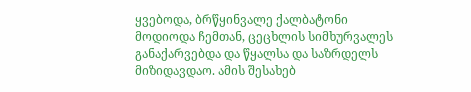ყვებოდა, ბრწყინვალე ქალბატონი მოდიოდა ჩემთან, ცეცხლის სიმხურვალეს განაქარვებდა და წყალსა და საზრდელს მიზიდავდაო. ამის შესახებ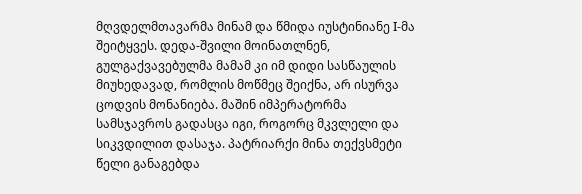მღვდელმთავარმა მინამ და წმიდა იუსტინიანე I-მა შეიტყვეს. დედა-შვილი მოინათლნენ, გულგაქვავებულმა მამამ კი იმ დიდი სასწაულის მიუხედავად, რომლის მოწმეც შეიქნა, არ ისურვა ცოდვის მონანიება. მაშინ იმპერატორმა სამსჯავროს გადასცა იგი, როგორც მკვლელი და სიკვდილით დასაჯა. პატრიარქი მინა თექვსმეტი წელი განაგებდა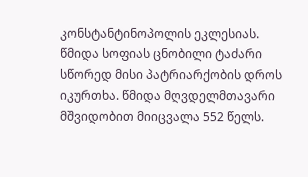კონსტანტინოპოლის ეკლესიას. წმიდა სოფიას ცნობილი ტაძარი სწორედ მისი პატრიარქობის დროს იკურთხა. წმიდა მღვდელმთავარი მშვიდობით მიიცვალა 552 წელს.